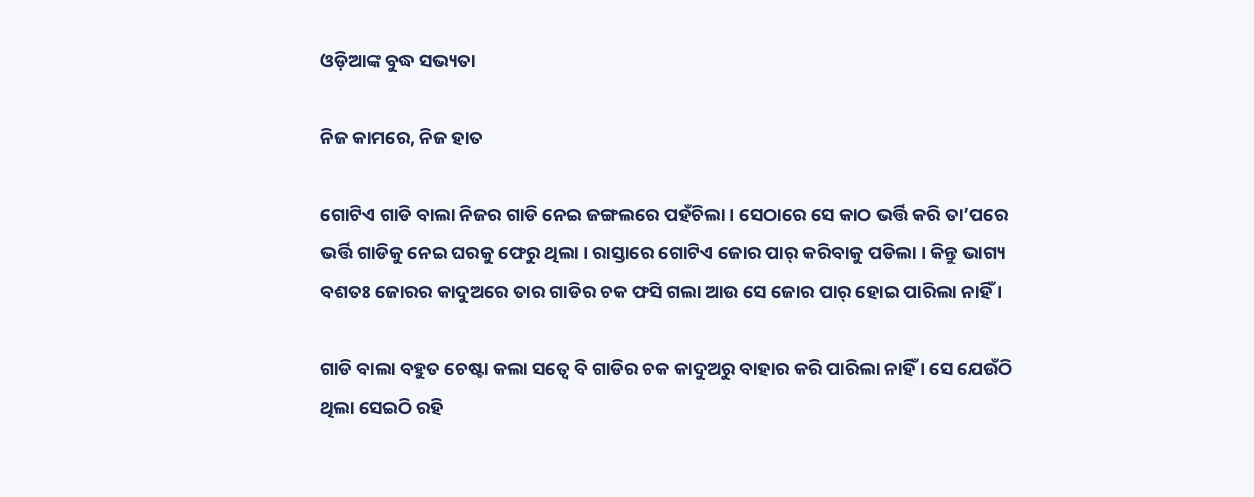ଓଡ଼ିଆଙ୍କ ବୁଦ୍ଧ ସଭ୍ୟତା

ନିଜ କାମରେ, ନିଜ ହାତ

ଗୋଟିଏ ଗାଡି ବାଲା ନିଜର ଗାଡି ନେଇ ଜଙ୍ଗଲରେ ପହଁଚିଲା । ସେଠାରେ ସେ କାଠ ଭର୍ତ୍ତି କରି ତା’ପରେ ଭର୍ତ୍ତି ଗାଡିକୁ ନେଇ ଘରକୁ ଫେରୁ ଥିଲା । ରାସ୍ତାରେ ଗୋଟିଏ ଜୋର ପାର୍ କରିବାକୁ ପଡିଲା । କିନ୍ତୁ ଭାଗ୍ୟ ବଶତଃ ଜୋରର କାଦୁଅରେ ତାର ଗାଡିର ଚକ ଫସି ଗଲା ଆଉ ସେ ଜୋର ପାର୍ ହୋଇ ପାରିଲା ନାହିଁ ।

ଗାଡି ବାଲା ବହୁତ ଚେଷ୍ଟା କଲା ସତ୍ୱେ ବି ଗାଡିର ଚକ କାଦୁଅରୁ ବାହାର କରି ପାରିଲା ନାହିଁ । ସେ ଯେଉଁଠି ଥିଲା ସେଇଠି ରହି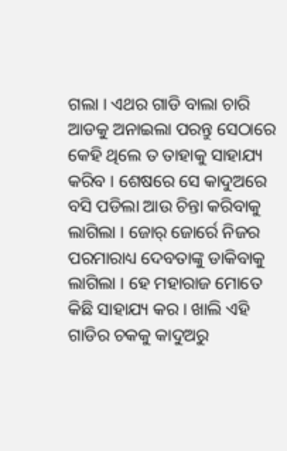ଗଲା । ଏଥର ଗାଡି ବାଲା ଚାରି ଆଡକୁ ଅନାଇଲା ପରନ୍ତୁ ସେଠାରେ କେହି ଥିଲେ ତ ତାହାକୁ ସାହାଯ୍ୟ କରିବ । ଶେଷରେ ସେ କାଦୁଅରେ ବସି ପଡିଲା ଆଉ ଚିନ୍ତା କରିବାକୁ ଲାଗିଲା । ଜୋର୍ ଜୋର୍ରେ ନିଜର ପରମାରାଧ୍ୟ ଦେବତାଙ୍କୁ ଡାକିବାକୁ ଲାଗିଲା । ହେ ମହାରାଜ ମୋତେ କିଛି ସାହାଯ୍ୟ କର । ଖାଲି ଏହି ଗାଡିର ଚକକୁ କାଦୁଅରୁ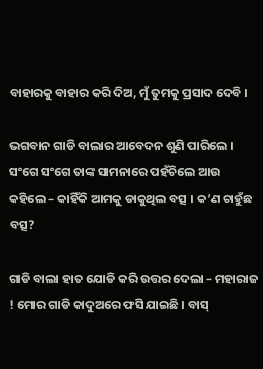ବାହାରକୁ ବାହାର କରି ଦିଅ, ମୁଁ ତୁମକୁ ପ୍ରସାଦ ଦେବି ।

ଭଗବାନ ଗାଡି ବାଲାର ଆବେଦନ ଶୁଣି ପାରିଲେ । ସଂଗେ ସଂଗେ ତାଙ୍କ ସାମନାରେ ପହଁଚିଲେ ଆଉ କହିଲେ – କାହିଁକି ଆମକୁ ଡାକୁଥିଲ ବତ୍ସ । କ’ଣ ଚାହୁଁଛ ବତ୍ସ?

ଗାଡି ବାଲା ହାତ ଯୋଡି କରି ଉତ୍ତର ଦେଲା – ମହାରାଜ ! ମୋର ଗାଡି କାଦୁଅରେ ଫସି ଯାଇଛି । ବାସ୍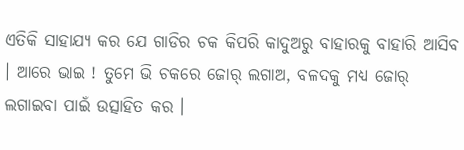ଏତିକି ସାହାଯ୍ୟ କର ଯେ ଗାଡିର ଚକ କିପରି କାଦୁଅରୁ ବାହାରକୁ ବାହାରି ଆସିବ । ଆରେ ଭାଇ ! ତୁମେ ଭି ଚକରେ ଜୋର୍ ଲଗାଅ, ବଳଦକୁ ମଧ୍ୟ ଜୋର୍ ଲଗାଇବା ପାଇଁ ଉତ୍ସାହିତ କର ।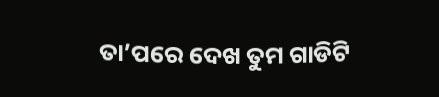ତା’ପରେ ଦେଖ ତୁମ ଗାଡିଟି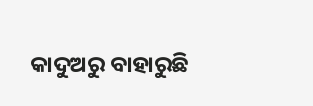କାଦୁଅରୁ ବାହାରୁଛି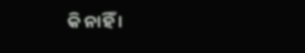କି ନାହିଁ ।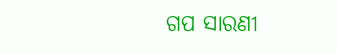ଗପ ସାରଣୀ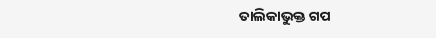ତାଲିକାଭୁକ୍ତ ଗପ